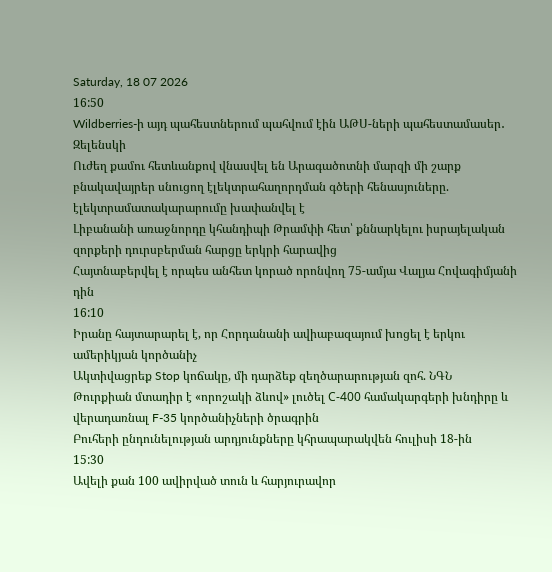Saturday, 18 07 2026
16:50
Wildberries-ի այդ պահեստներում պահվում էին ԱԹՍ-ների պահեստամասեր․ Զելենսկի
Ուժեղ քամու հետևանքով վնասվել են Արագածոտնի մարզի մի շարք բնակավայրեր սնուցող էլեկտրահաղորդման գծերի հենասյուները. էլեկտրամատակարարումը խափանվել է
Լիբանանի առաջնորդը կհանդիպի Թրամփի հետ՝ քննարկելու իսրայելական զորքերի դուրսբերման հարցը երկրի հարավից
Հայտնաբերվել է որպես անհետ կորած որոնվող 75-ամյա Վալյա Հովագիմյանի դին
16:10
Իրանը հայտարարել է, որ Հորդանանի ավիաբազայում խոցել է երկու ամերիկյան կործանիչ
Ակտիվացրեք Stop կոճակը, մի դարձեք զեղծարարության զոհ. ՆԳՆ
Թուրքիան մտադիր է «որոշակի ձևով» լուծել С-400 համակարգերի խնդիրը և վերադառնալ F-35 կործանիչների ծրագրին
Բուհերի ընդունելության արդյունքները կհրապարակվեն հուլիսի 18-ին
15:30
Ավելի քան 100 ավիրված տուն և հարյուրավոր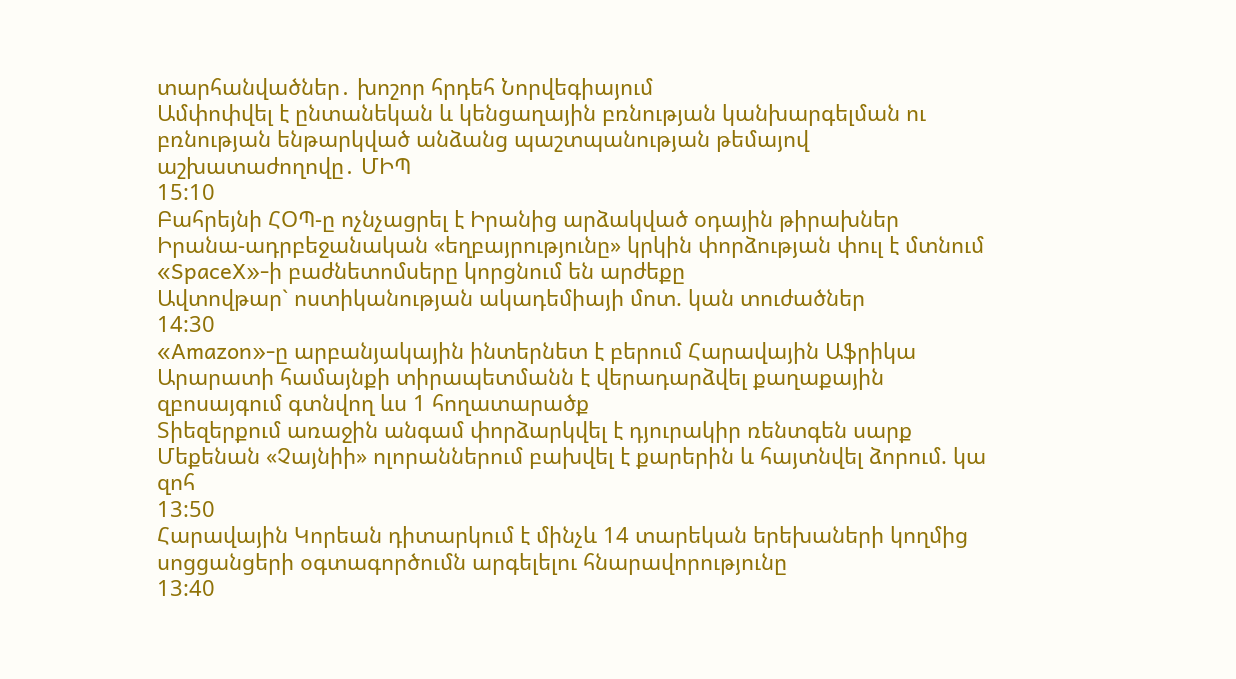տարհանվածներ․ խոշոր հրդեհ Նորվեգիայում
Ամփոփվել է ընտանեկան և կենցաղային բռնության կանխարգելման ու բռնության ենթարկված անձանց պաշտպանության թեմայով աշխատաժողովը․ ՄԻՊ
15:10
Բահրեյնի ՀՕՊ-ը ոչնչացրել է Իրանից արձակված օդային թիրախներ
Իրանա-ադրբեջանական «եղբայրությունը» կրկին փորձության փուլ է մտնում
«SpaceX»-ի բաժնետոմսերը կորցնում են արժեքը
Ավտովթար` ոստիկանության ակադեմիայի մոտ. կան տուժածներ
14:30
«Amazon»-ը արբանյակային ինտերնետ է բերում Հարավային Աֆրիկա
Արարատի համայնքի տիրապետմանն է վերադարձվել քաղաքային զբոսայգում գտնվող ևս 1 հողատարածք
Տիեզերքում առաջին անգամ փորձարկվել է դյուրակիր ռենտգեն սարք
Մեքենան «Չայնիի» ոլորաններում բախվել է քարերին և հայտնվել ձորում. կա զոհ
13:50
Հարավային Կորեան դիտարկում է մինչև 14 տարեկան երեխաների կողմից սոցցանցերի օգտագործումն արգելելու հնարավորությունը
13:40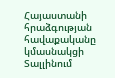Հայաստանի հրաձգության հավաքականը կմասնակցի Տալլինում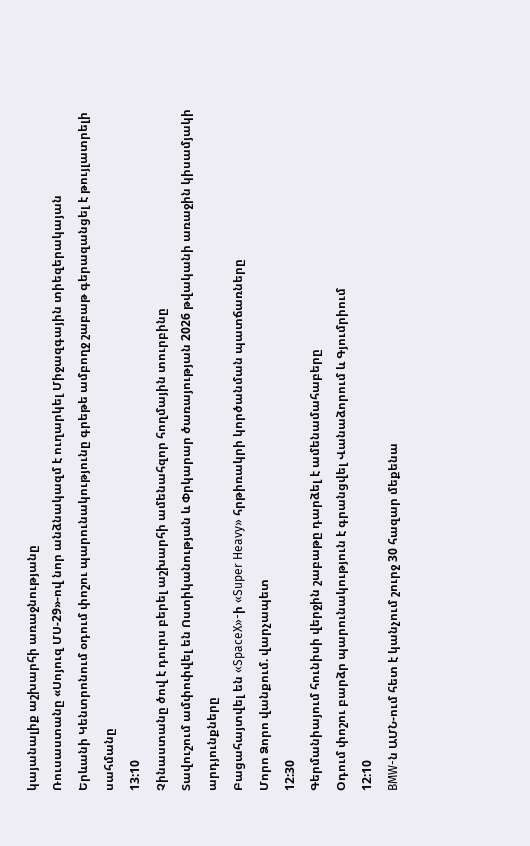կայանալիք աշխարհի առաջնությանը
Ռուսաստանը «Սոյուզ ՄՍ-29»-ով նոր անձնակազմ է ուղարկել Միջազգային տիեզերակայան
Երևանի Կենտրոնում օդում փոշու պարունակությունը գրեթե ամբողջ շաբաթ գերազանցել է թույլատրելի սահմանը
13:10
Չինաստանը ծով է դուրս բերել աշխարհի ամենահզոր հողմային տուրբինը
Տավուշում ամփոփվել են Ոստիկանության և Փրկարար ծառայության 2026 թվականի առաջին կիսամյակի արդյունքները
Բացահայտվել են «SpaceX»-ի «Super Heavy» հրթիռակրի կործանման պատճառները
Մորո Ձորո վանքում. վարչապետ
12:30
Գերմանիայում հունիսի վերջին շաբաթը դարձել է ամենամահաբերը
Օդում փոշու բարձր պարունակություն է գրանցվել Վանաձորում և Գյումրիում
12:10
BMW-ն ԱՄՆ-ում հետ է կանչում շուրջ 30 հազար մեքենա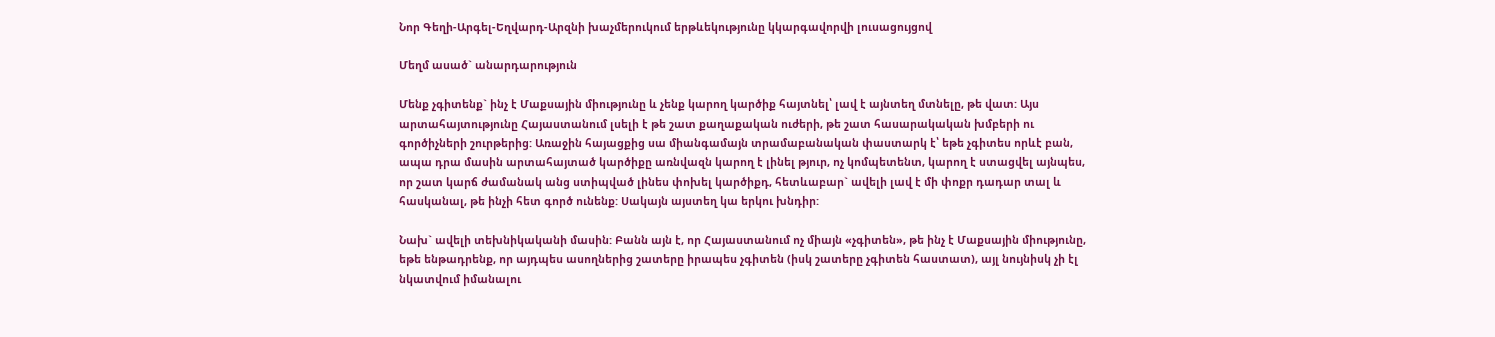Նոր Գեղի-Արգել-Եղվարդ-Արզնի խաչմերուկում երթևեկությունը կկարգավորվի լուսացույցով

Մեղմ ասած` անարդարություն

Մենք չգիտենք` ինչ է Մաքսային միությունը և չենք կարող կարծիք հայտնել՝ լավ է այնտեղ մտնելը, թե վատ: Այս արտահայտությունը Հայաստանում լսելի է թե շատ քաղաքական ուժերի, թե շատ հասարակական խմբերի ու գործիչների շուրթերից: Առաջին հայացքից սա միանգամայն տրամաբանական փաստարկ է՝ եթե չգիտես որևէ բան, ապա դրա մասին արտահայտած կարծիքը առնվազն կարող է լինել թյուր, ոչ կոմպետենտ, կարող է ստացվել այնպես, որ շատ կարճ ժամանակ անց ստիպված լինես փոխել կարծիքդ, հետևաբար` ավելի լավ է մի փոքր դադար տալ և հասկանալ, թե ինչի հետ գործ ունենք: Սակայն այստեղ կա երկու խնդիր:

Նախ` ավելի տեխնիկականի մասին: Բանն այն է, որ Հայաստանում ոչ միայն «չգիտեն», թե ինչ է Մաքսային միությունը, եթե ենթադրենք, որ այդպես ասողներից շատերը իրապես չգիտեն (իսկ շատերը չգիտեն հաստատ), այլ նույնիսկ չի էլ նկատվում իմանալու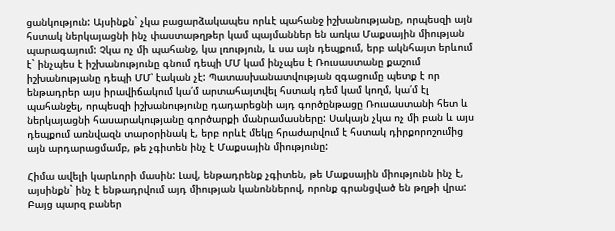ցանկություն: Այսինքն` չկա բացարձակապես որևէ պահանջ իշխանությանը, որպեսզի այն հստակ ներկայացնի ինչ փաստաթղթեր կամ պայմաններ են առկա Մաքսային միության պարագայում: Չկա ոչ մի պահանջ, կա լռություն, և սա այն դեպքում, երբ ակնհայտ երևում է` ինչպես է իշխանությունը գնում դեպի ՄՄ կամ ինչպես է Ռուսաստանը քաշում իշխանությանը դեպի ՄՄ՝ էական չէ: Պատասխանատվության զգացումը պետք է որ ենթադրեր այս իրավիճակում կա՛մ արտահայտվել հստակ դեմ կամ կողմ, կա՛մ էլ պահանջել, որպեսզի իշխանությունը դադարեցնի այդ գործընթացը Ռուսաստանի հետ և ներկայացնի հասարակությանը գործարքի մանրամասները: Սակայն չկա ոչ մի բան և այս դեպքում առնվազն տարօրինակ է, երբ որևէ մեկը հրաժարվում է հստակ դիրքորոշումից այն արդարացմամբ, թե չգիտեն ինչ է Մաքսային միությունը:

Հիմա ավելի կարևորի մասին: Լավ, ենթադրենք չգիտեն, թե Մաքսային միությունն ինչ է, այսինքն` ինչ է ենթադրվում այդ միության կանոններով, որոնք գրանցված են թղթի վրա: Բայց պարզ բաներ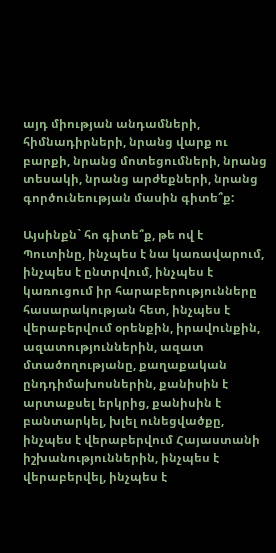այդ միության անդամների, հիմնադիրների, նրանց վարք ու բարքի, նրանց մոտեցումների, նրանց տեսակի, նրանց արժեքների, նրանց գործունեության մասին գիտե՞ք:

Այսինքն` հո գիտե՞ք, թե ով է Պուտինը, ինչպես է նա կառավարում, ինչպես է ընտրվում, ինչպես է կառուցում իր հարաբերությունները հասարակության հետ, ինչպես է վերաբերվում օրենքին, իրավունքին, ազատություններին, ազատ մտածողությանը, քաղաքական ընդդիմախոսներին, քանիսին է արտաքսել երկրից, քանիսին է բանտարկել, խլել ունեցվածքը, ինչպես է վերաբերվում Հայաստանի իշխանություններին, ինչպես է վերաբերվել, ինչպես է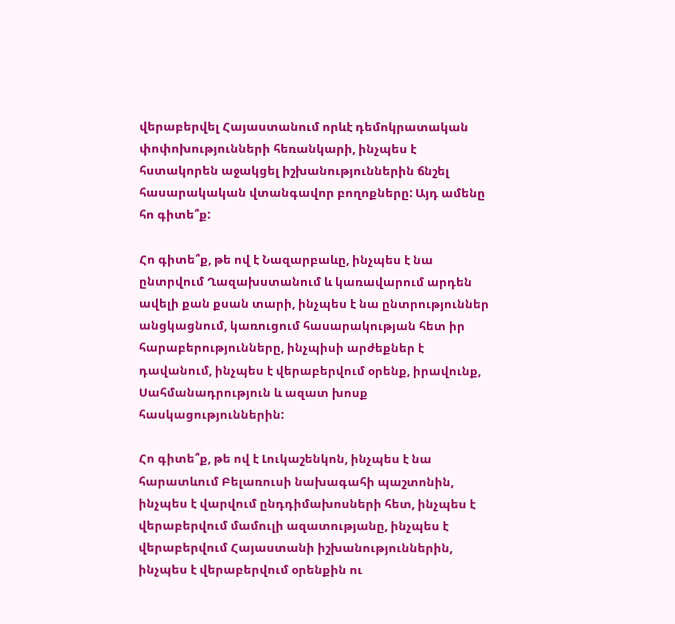վերաբերվել Հայաստանում որևէ դեմոկրատական փոփոխությունների հեռանկարի, ինչպես է հստակորեն աջակցել իշխանություններին ճնշել հասարակական վտանգավոր բողոքները: Այդ ամենը հո գիտե՞ք:

Հո գիտե՞ք, թե ով է Նազարբաևը, ինչպես է նա ընտրվում Ղազախստանում և կառավարում արդեն ավելի քան քսան տարի, ինչպես է նա ընտրություններ անցկացնում, կառուցում հասարակության հետ իր հարաբերությունները, ինչպիսի արժեքներ է դավանում, ինչպես է վերաբերվում օրենք, իրավունք, Սահմանադրություն և ազատ խոսք հասկացություններին:

Հո գիտե՞ք, թե ով է Լուկաշենկոն, ինչպես է նա հարատևում Բելառուսի նախագահի պաշտոնին, ինչպես է վարվում ընդդիմախոսների հետ, ինչպես է վերաբերվում մամուլի ազատությանը, ինչպես է վերաբերվում Հայաստանի իշխանություններին, ինչպես է վերաբերվում օրենքին ու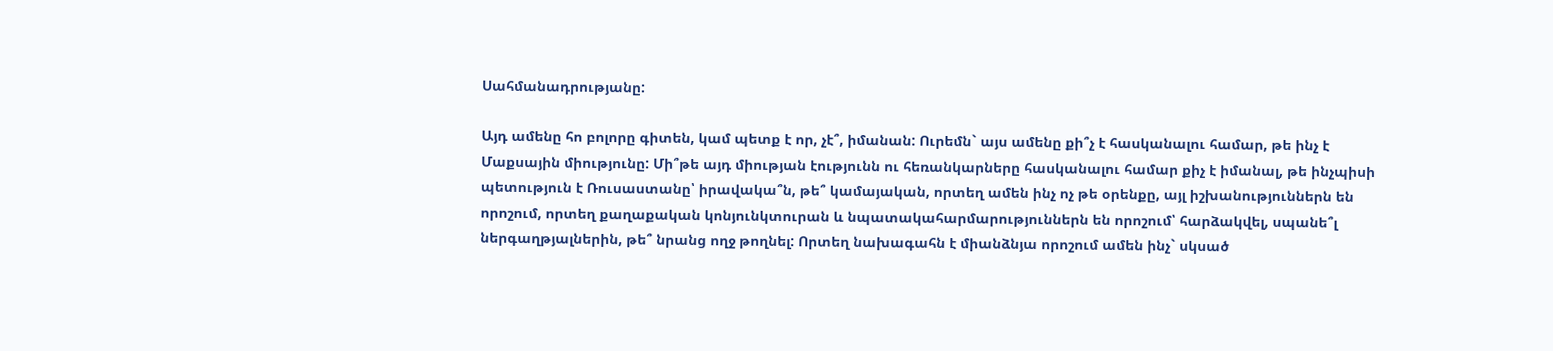Սահմանադրությանը:

Այդ ամենը հո բոլորը գիտեն, կամ պետք է որ, չէ՞, իմանան: Ուրեմն` այս ամենը քի՞չ է հասկանալու համար, թե ինչ է Մաքսային միությունը: Մի՞թե այդ միության էությունն ու հեռանկարները հասկանալու համար քիչ է իմանալ, թե ինչպիսի պետություն է Ռուսաստանը՝ իրավակա՞ն, թե՞ կամայական, որտեղ ամեն ինչ ոչ թե օրենքը, այլ իշխանություններն են որոշում, որտեղ քաղաքական կոնյունկտուրան և նպատակահարմարություններն են որոշում՝ հարձակվել, սպանե՞լ ներգաղթյալներին, թե՞ նրանց ողջ թողնել: Որտեղ նախագահն է միանձնյա որոշում ամեն ինչ` սկսած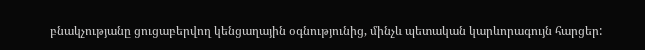բնակչությանը ցուցաբերվող կենցաղային օգնությունից, մինչև պետական կարևորագույն հարցեր: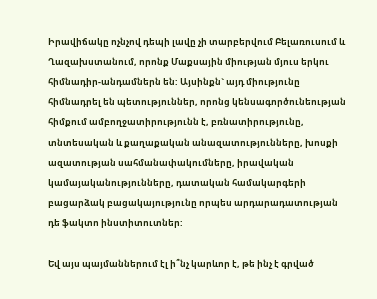Իրավիճակը ոչնչով դեպի լավը չի տարբերվում Բելառուսում և Ղազախստանում, որոնք Մաքսային միության մյուս երկու հիմնադիր-անդամներն են: Այսինքն` այդ միությունը հիմնադրել են պետություններ, որոնց կենսագործունեության հիմքում ամբողջատիրությունն է, բռնատիրությունը, տնտեսական և քաղաքական անազատությունները, խոսքի ազատության սահմանափակումները, իրավական կամայականությունները, դատական համակարգերի բացարձակ բացակայությունը որպես արդարադատության դե ֆակտո ինստիտուտներ:

Եվ այս պայմաններում էլ ի՞նչ կարևոր է, թե ինչ է գրված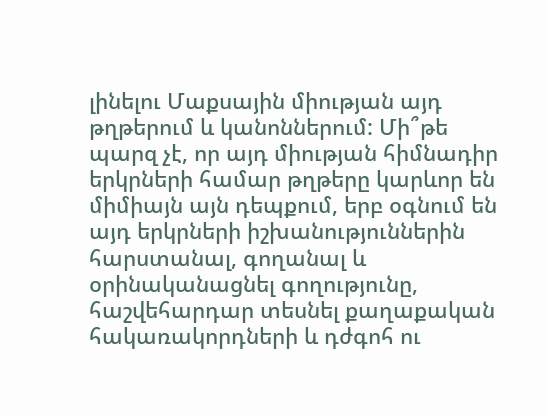լինելու Մաքսային միության այդ թղթերում և կանոններում: Մի՞թե պարզ չէ, որ այդ միության հիմնադիր երկրների համար թղթերը կարևոր են միմիայն այն դեպքում, երբ օգնում են այդ երկրների իշխանություններին հարստանալ, գողանալ և օրինականացնել գողությունը, հաշվեհարդար տեսնել քաղաքական հակառակորդների և դժգոհ ու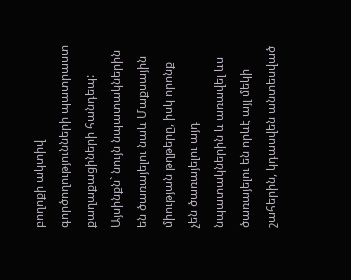բողոքի ակտիվ գործողությունների պատրաստ քաղաքացիների հանդեպ: Այսինքն` նույն նպատակներին են ծառայելու նաև Մաքսային միության թղթերը, իսկ որոնք չեն ծառայելու այդ նպատակներին և առավել ևս ծառայելու են որևէ այլ մեկի շահերին, կդասվեն անտեսված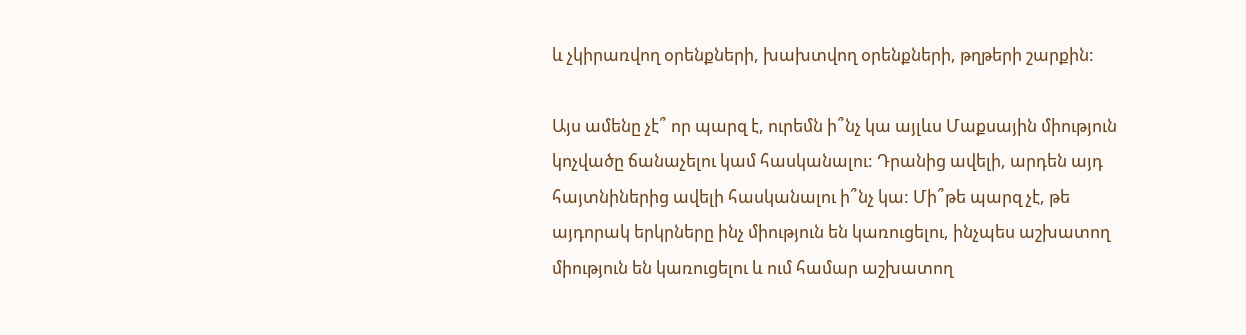և չկիրառվող օրենքների, խախտվող օրենքների, թղթերի շարքին:

Այս ամենը չէ՞ որ պարզ է, ուրեմն ի՞նչ կա այլևս Մաքսային միություն կոչվածը ճանաչելու կամ հասկանալու: Դրանից ավելի, արդեն այդ հայտնիներից ավելի հասկանալու ի՞նչ կա: Մի՞թե պարզ չէ, թե այդորակ երկրները ինչ միություն են կառուցելու, ինչպես աշխատող միություն են կառուցելու և ում համար աշխատող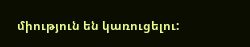միություն են կառուցելու: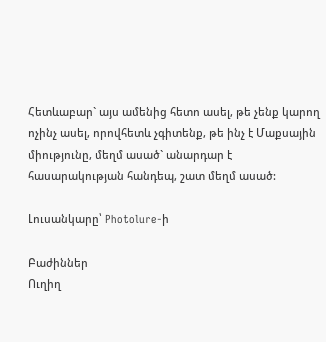Հետևաբար` այս ամենից հետո ասել, թե չենք կարող ոչինչ ասել, որովհետև չգիտենք, թե ինչ է Մաքսային միությունը, մեղմ ասած` անարդար է հասարակության հանդեպ, շատ մեղմ ասած:

Լուսանկարը՝ Photolure-ի

Բաժիններ
Ուղիղ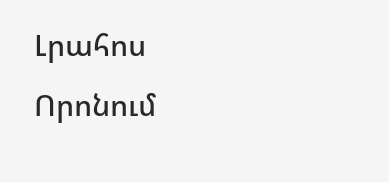Լրահոս
Որոնում